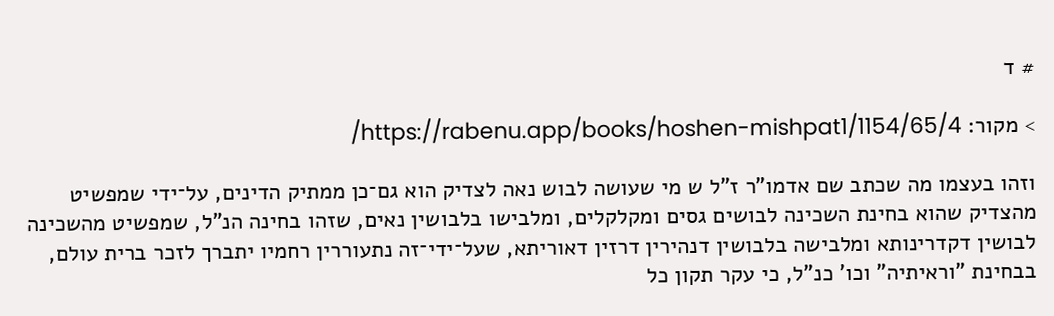# ד

> מקור: https://rabenu.app/books/hoshen-mishpat1/1154/65/4/

וזהו בעצמו מה שכתב שם אדמו"ר ז"ל ש מי שעושה לבוש נאה לצדיק הוא גם־כן ממתיק הדינים, על־ידי שמפשיט מהצדיק שהוא בחינת השכינה לבושים גסים ומקלקלים, ומלבישו בלבושין נאים, שזהו בחינה הנ"ל, שמפשיט מהשכינה לבושין דקדרינותא ומלבישה בלבושין דנהירין דרזין דאוריתא, שעל־ידי־זה נתעוררין רחמיו יתברך לזכר ברית עולם, בבחינת "וראיתיה" וכו' כנ"ל, כי עקר תקון כל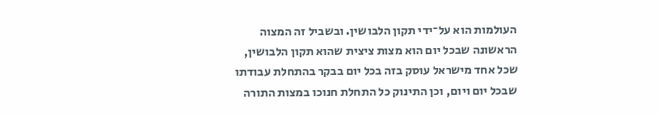העולמות הוא על־ידי תקון הלבושין. ובשביל זה המצוה הראשונה שבכל יום הוא מצות ציצית שהוא תקון הלבושין, שכל אחד מישראל עוסק בזה בכל יום בבקר בהתחלת עבודתו שבכל יום ויום, וכן התינוק כל התחלת חנוכו במצות התורה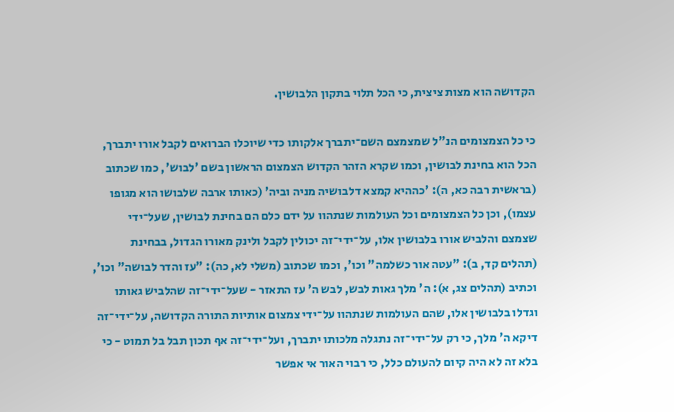הקדושה הוא מצות ציצית, כי הכל תלוי בתקון הלבושין.

כי כל הצמצומים הנ"ל שמצמצם השם־יתברך אלקותו כדי שיוכלו הברואים לקבל אורו יתברך, הכל הוא בחינת לבושין, וכמו שקרא הזהר הקדוש הצמצום הראשון בשם 'לבוש', כמו שכתוב (בראשית רבה כא, ה): 'כההיא קמצא דלבושיה מניה וביה' (כאותו ארבה שלבושו הוא מגופו עצמו), וכן כל הצמצומים וכל העולמות שנתהוו על ידם כלם הם בחינת לבושין, שעל־ידי שצמצם והלביש אורו בלבושין אלו, על־ידי־זה יכולין לקבל ולינק מאורו הגדול, בבחינת (תהלים קד, ב): "עטה אור כשלמה" וכו', וכמו שכתוב (משלי לא, כה): "עז והדר לבושה" וכו', וכתיב (תהלים צג, א): ה' מלך גאות לבש, לבש ה' עז התאזר - שעל־ידי־זה שהלביש גאותו וגדלו בלבושין אלו, שהם העולמות שנתהוו על־ידי צמצום אותיות התורה הקדושה, על־ידי־זה דיקא ה' מלך, כי רק על־ידי־זה נתגלה מלכותו יתברך, ועל־ידי־זה אף תכון תבל בל תמוט - כי בלא זה לא היה קיום להעולם כלל, כי רבוי האור אי אפשר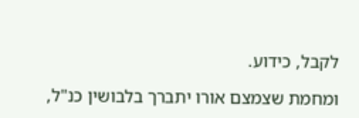לקבל, כידוע.

ומחמת שצמצם אורו יתברך בלבושין כנ"ל,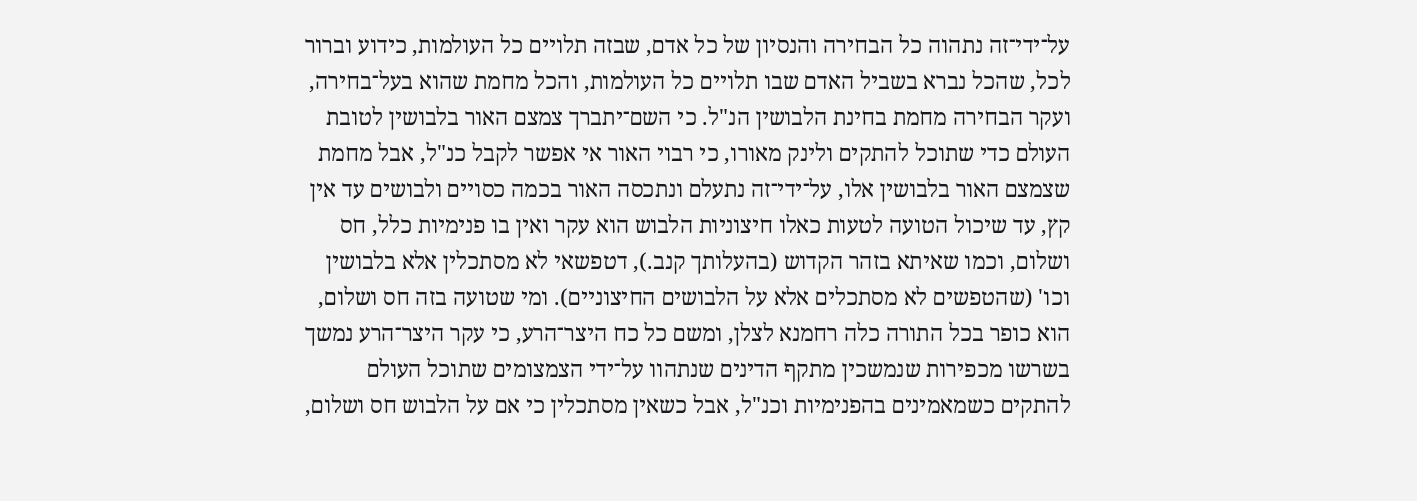על־ידי־זה נתהוה כל הבחירה והנסיון של כל אדם, שבזה תלויים כל העולמות, כידוע וברור לכל, שהכל נברא בשביל האדם שבו תלויים כל העולמות, והכל מחמת שהוא בעל־בחירה, ועקר הבחירה מחמת בחינת הלבושין הנ"ל. כי השם־יתברך צמצם האור בלבושין לטובת העולם כדי שתוכל להתקים ולינק מאורו, כי רבוי האור אי אפשר לקבל כנ"ל, אבל מחמת שצמצם האור בלבושין אלו, על־ידי־זה נתעלם ונתכסה האור בכמה כסויים ולבושים עד אין קץ, עד שיכול הטועה לטעות כאלו חיצוניות הלבוש הוא עקר ואין בו פנימיות כלל, חס ושלום, וכמו שאיתא בזהר הקדוש (בהעלותך קנב.), דטפשאי לא מסתכלין אלא בלבושין וכו' (שהטפשים לא מסתכלים אלא על הלבושים החיצוניים). ומי שטועה בזה חס ושלום, הוא כופר בכל התורה כלה רחמנא לצלן, ומשם כל כח היצר־הרע, כי עקר היצר־הרע נמשך בשרשו מכפירות שנמשכין מתקף הדינים שנתהוו על־ידי הצמצומים שתוכל העולם להתקים כשמאמינים בהפנימיות וכנ"ל, אבל כשאין מסתכלין כי אם על הלבוש חס ושלום,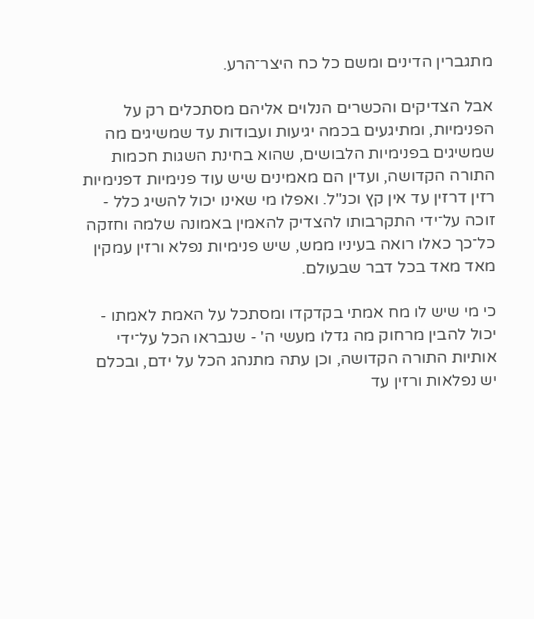מתגברין הדינים ומשם כל כח היצר־הרע.

אבל הצדיקים והכשרים הנלוים אליהם מסתכלים רק על הפנימיות, ומתיגעים בכמה יגיעות ועבודות עד שמשיגים מה שמשיגים בפנימיות הלבושים, שהוא בחינת השגות חכמות התורה הקדושה, ועדין הם מאמינים שיש עוד פנימיות דפנימיות רזין דרזין עד אין קץ וכנ"ל. ואפלו מי שאינו יכול להשיג כלל - זוכה על־ידי התקרבותו להצדיק להאמין באמונה שלמה וחזקה כל־כך כאלו רואה בעיניו ממש, שיש פנימיות נפלא ורזין עמקין מאד מאד בכל דבר שבעולם.

כי מי שיש לו מח אמתי בקדקדו ומסתכל על האמת לאמתו - יכול להבין מרחוק מה גדלו מעשי ה' - שנבראו הכל על־ידי אותיות התורה הקדושה, וכן עתה מתנהג הכל על ידם, ובכלם יש נפלאות ורזין עד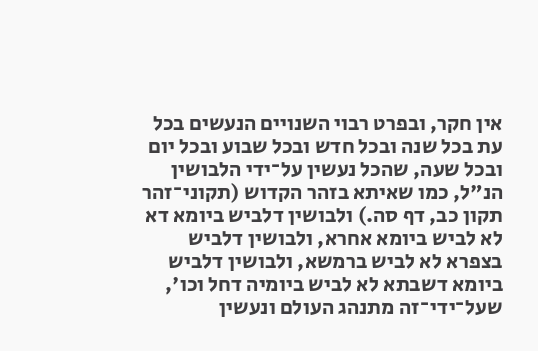אין חקר, ובפרט רבוי השנויים הנעשים בכל עת בכל שנה ובכל חדש ובכל שבוע ובכל יום ובכל שעה, שהכל נעשין על־ידי הלבושין הנ"ל, כמו שאיתא בזהר הקדוש (תקוני־זהר תקון כב, דף סה.) ולבושין דלביש ביומא דא לא לביש ביומא אחרא, ולבושין דלביש בצפרא לא לביש ברמשא, ולבושין דלביש ביומא דשבתא לא לביש ביומיה דחל וכו', שעל־ידי־זה מתנהג העולם ונעשין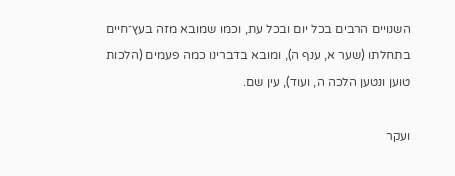השנויים הרבים בכל יום ובכל עת, וכמו שמובא מזה בעץ־חיים בתחלתו (שער א, ענף ה), ומובא בדברינו כמה פעמים (הלכות טוען ונטען הלכה ה, ועוד), עין שם.

ועקר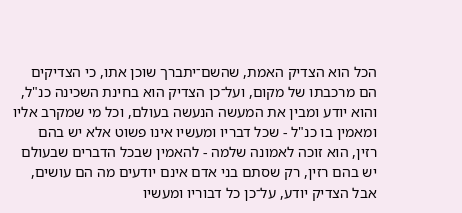הכל הוא הצדיק האמת, שהשם־יתברך שוכן אתו, כי הצדיקים הם מרכבתו של מקום, ועל־כן הצדיק הוא בחינת השכינה כנ"ל, והוא יודע ומבין את המעשה הנעשה בעולם, וכל מי שמקרב אליו ומאמין בו כנ"ל - שכל דבריו ומעשיו אינו פשוט אלא יש בהם רזין, הוא זוכה לאמונה שלמה - להאמין שבכל הדברים שבעולם יש בהם רזין, רק שסתם בני אדם אינם יודעים מה הם עושים, אבל הצדיק יודע, על־כן כל דבוריו ומעשיו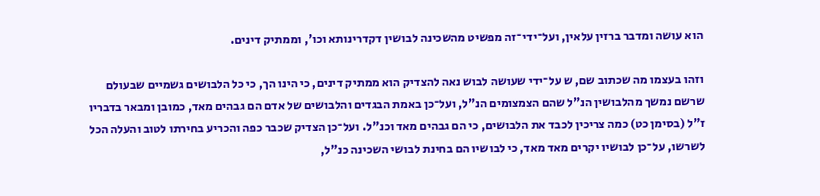הוא עושה ומדבר ברזין עלאין, ועל־ידי־זה מפשיט מהשכינה לבושין דקדרינותא וכו', וממתיק דינים.

וזהו בעצמו מה שכתוב שם, ש על־ידי שעושה לבוש נאה להצדיק הוא ממתיק דינים, כי הינו הך, כי כל הלבושים גשמיים שבעולם שרשם נמשך מהלבושין הנ"ל שהם הצמצומים הנ"ל, ועל־כן באמת הבגדים והלבושים של אדם הם גבהים מאד, כמובן ומבאר בדבריו ז"ל (בסימן כט) כמה צריכין לכבד את הלבושים, כי הם גבהים מאד וכנ"ל. ועל־כן הצדיק שכבר כפה והכריע בחירתו לטוב והעלה הכל לשרשו, על־כן לבושיו יקרים מאד מאד, כי לבושיו הם בחינת לבושי השכינה כנ"ל,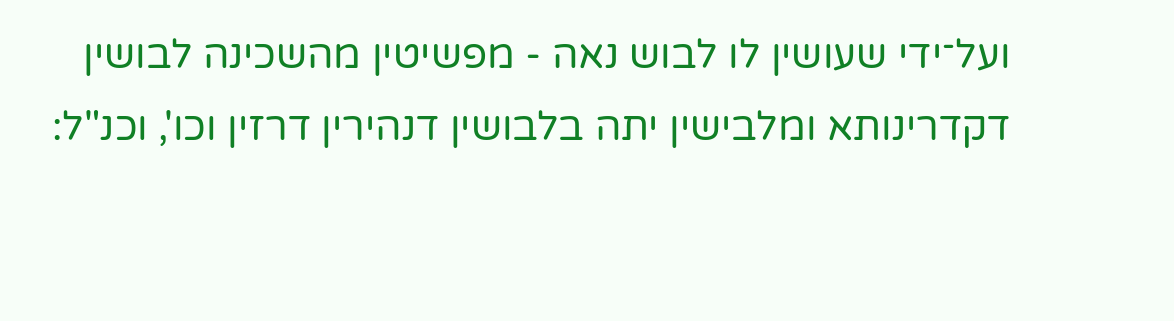ועל־ידי שעושין לו לבוש נאה - מפשיטין מהשכינה לבושין דקדרינותא ומלבישין יתה בלבושין דנהירין דרזין וכו', וכנ"ל: